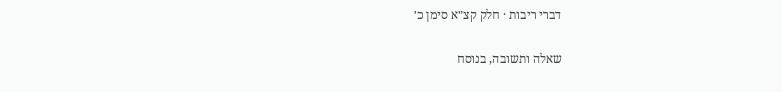דברי ריבות · חלק קצ״א סימן כ׳

שאלה ותשובה, בנוסח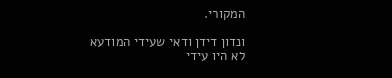המקורי.

ונדון דידן ודאי שעידי המודעא לא היו עידי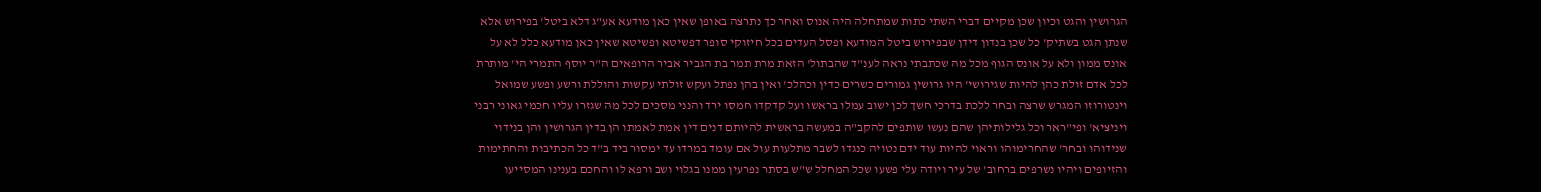הגרושין והגט וכיון שכן מקיים דברי השתי כתות שמתחלה היה אנוס ואחר כך נתרצה באופן שאין כאן מודעא אע"ג דלא ביטל' בפירוש אלא שנתן הגט בשתיק' כל שכן בנדון דידן שבפירוש ביטל המודעא ופסל העדים בכל חיזוקי סופר דפשיטא ופשיטא שאין כאן מודעא כלל לא על אונס ממון ולא על אונס הגוף מכל מה שכתבתי נראה לענ"ד שהבתול' הזאת מרת תמר בת הגביר אביר הרופאים ה"ר יוסף התמרי הי' מותרת לכל אדם זולת כהן להיות שגירושי' היו גרושין גמורים כשרים כדין וכהלכ' ואין בהן נפתל ועקש זולתי עקשות והוללת ורשע ופשע שמואל וינטורוזו המגרש שרצה ובחר ללכת בדרכי חשך לכן ישוב עמלו בראשו ועל קדקדו חמסו ירד והנני מסכים לכל מה שגזרו עליו חכמי גאוני רבני ויניציא' ופי"ראר וכל גלילותיהן שהם נעשו שותפים להקב"ה במעשה בראשית להיותם דנים דין אמת לאמתו הן בדין הגרושין והן בנידוי שנידוהו ובחר' שהחרימוהו וראוי להיות עוד ידם נטויה כנגדו לשבר מתלעות עול אם עומד במרדו עד ימסור ביד ב"ד כל הכתיבות והחתימות והזיופים ויהיו נשרפים ברחוב' של עיר ויודה עלי פשעו שכל המחלל ש"ש בסתר נפרעין ממנו בגלוי ושב ורפא לו והחכם בענינו המסייעו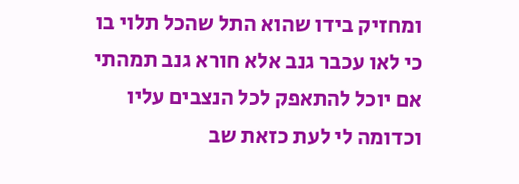ומחזיק בידו שהוא התל שהכל תלוי בו כי לאו עכבר גנב אלא חורא גנב תמהתי אם יוכל להתאפק לכל הנצבים עליו וכדומה לי לעת כזאת שב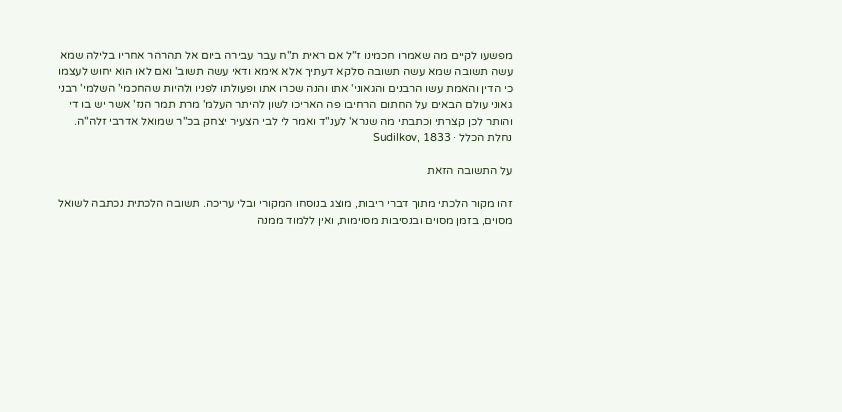מפשעו לקיים מה שאמרו חכמינו ז"ל אם ראית ת"ח עבר עבירה ביום אל תהרהר אחריו בלילה שמא עשה תשובה שמא עשה תשובה סלקא דעתיך אלא אימא ודאי עשה תשוב' ואם לאו הוא יחוש לעצמו כי הדין והאמת עשו הרבנים והגאוני' אתו והנה שכרו אתו ופעולתו לפניו ולהיות שהחכמי' השלמי' רבני גאוני עולם הבאים על החתום הרחיבו פה האריכו לשון להיתר העלמ' מרת תמר הנז' אשר יש בו די והותר לכן קצרתי וכתבתי מה שנרא' לענ"ד ואמר לי לבי הצעיר יצחק בכ"ר שמואל אדרבי זלה"ה.
נחלת הכלל · Sudilkov, 1833

על התשובה הזאת

זהו מקור הלכתי מתוך דברי ריבות, מוצג בנוסחו המקורי ובלי עריכה. תשובה הלכתית נכתבה לשואל מסוים, בזמן מסוים ובנסיבות מסוימות, ואין ללמוד ממנה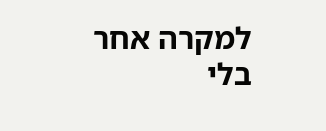למקרה אחר בלי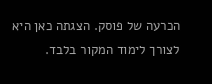הכרעה של פוסק. הצגתה כאן היא לצורך לימוד המקור בלבד.